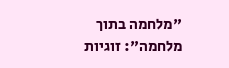"מלחמה בתוך מלחמה": זוגיות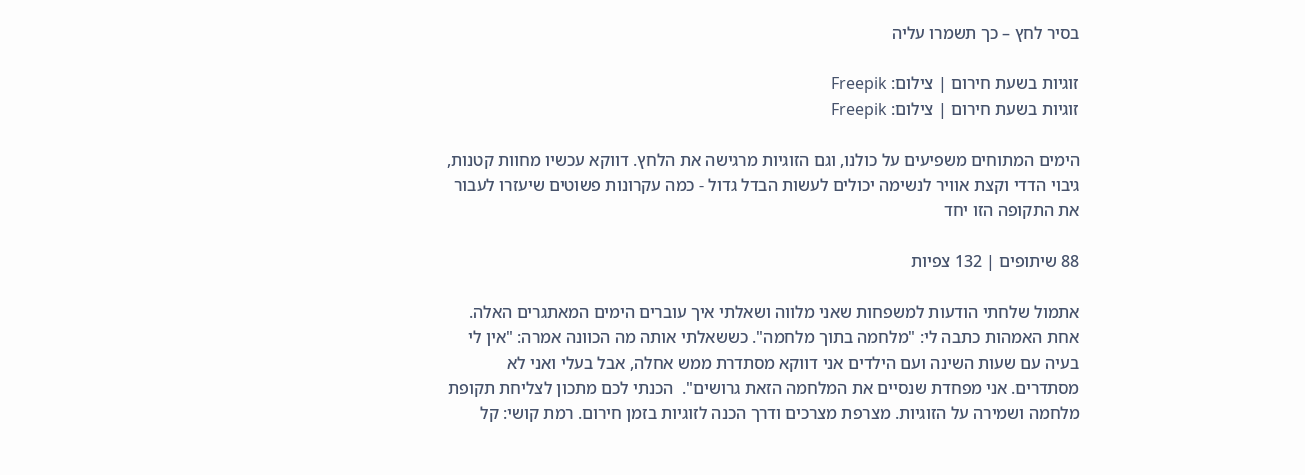בסיר לחץ – כך תשמרו עליה

זוגיות בשעת חירום | צילום: Freepik
זוגיות בשעת חירום | צילום: Freepik

הימים המתוחים משפיעים על כולנו, וגם הזוגיות מרגישה את הלחץ. דווקא עכשיו מחוות קטנות, גיבוי הדדי וקצת אוויר לנשימה יכולים לעשות הבדל גדול - כמה עקרונות פשוטים שיעזרו לעבור את התקופה הזו יחד

88 שיתופים | 132 צפיות

אתמול שלחתי הודעות למשפחות שאני מלווה ושאלתי איך עוברים הימים המאתגרים האלה. אחת האמהות כתבה לי: "מלחמה בתוך מלחמה". כששאלתי אותה מה הכוונה אמרה: "אין לי בעיה עם שעות השינה ועם הילדים אני דווקא מסתדרת ממש אחלה, אבל בעלי ואני לא מסתדרים. אני מפחדת שנסיים את המלחמה הזאת גרושים".  הכנתי לכם מתכון לצליחת תקופת מלחמה ושמירה על הזוגיות. מצרפת מצרכים ודרך הכנה לזוגיות בזמן חירום. רמת קושי: קל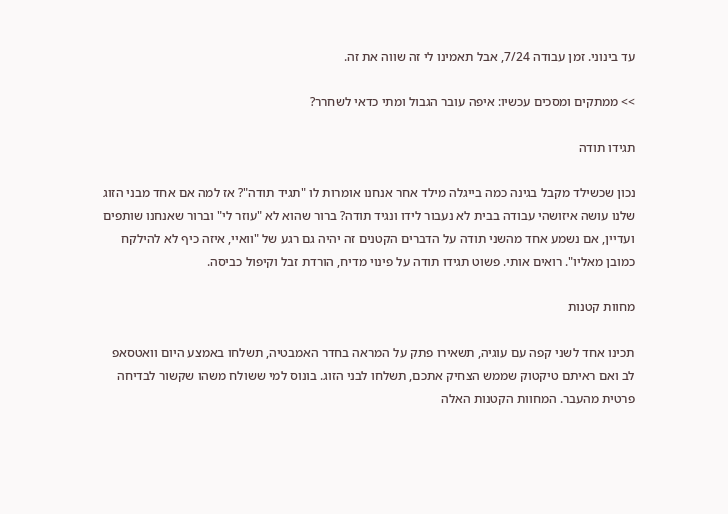עד בינוני. זמן עבודה 7/24, אבל תאמינו לי זה שווה את זה.

>> ממתקים ומסכים עכשיו: איפה עובר הגבול ומתי כדאי לשחרר?

תגידו תודה

נכון שכשילד מקבל בגינה כמה בייגלה מילד אחר אנחנו אומרות לו "תגיד תודה"? אז למה אם אחד מבני הזוג שלנו עושה איזושהי עבודה בבית לא נעבור לידו ונגיד תודה? ברור שהוא לא "עוזר לי" וברור שאנחנו שותפים ועדיין, אם נשמע אחד מהשני תודה על הדברים הקטנים זה יהיה גם רגע של "וואיי, איזה כיף לא להילקח כמובן מאליו". רואים אותי. פשוט תגידו תודה על פינוי מדיח, הורדת זבל וקיפול כביסה.

מחוות קטנות

תכינו אחד לשני קפה עם עוגיה, תשאירו פתק על המראה בחדר האמבטיה, תשלחו באמצע היום וואטסאפ לב ואם ראיתם טיקטוק שממש הצחיק אתכם, תשלחו לבני הזוג. בונוס למי ששולח משהו שקשור לבדיחה פרטית מהעבר. המחוות הקטנות האלה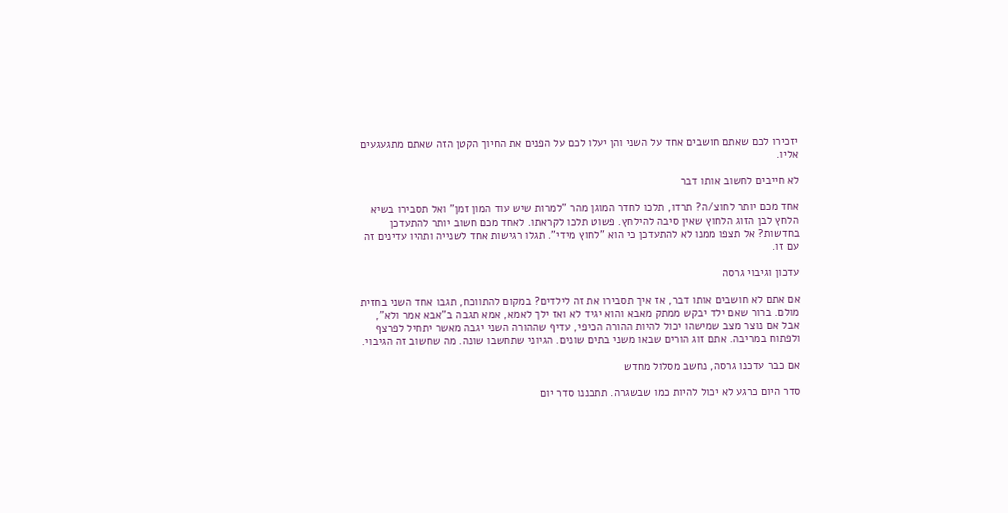יזכירו לכם שאתם חושבים אחד על השני והן יעלו לכם על הפנים את החיוך הקטן הזה שאתם מתגעגעים אליו.

לא חייבים לחשוב אותו דבר

אחד מכם יותר לחוצ/ה? תרדו, תלכו לחדר המוגן מהר "למרות שיש עוד המון זמן" ואל תסבירו בשיא הלחץ לבן הזוג הלחוץ שאין סיבה להילחץ. פשוט תלכו לקראתו. לאחד מכם חשוב יותר להתעדכן בחדשות? אל תצפו ממנו לא להתעדכן כי הוא "לחוץ מידי". תגלו רגישות אחד לשנייה ותהיו עדינים זה עם זו.

עדכון וגיבוי גרסה

אם אתם לא חושבים אותו דבר, אז איך תסבירו את זה לילדים? במקום להתווכח, תגבו אחד השני בחזית מולם. ברור שאם ילד יבקש ממתק מאבא והוא יגיד לא ואז ילך לאמא, אמא תגבה ב"אבא אמר ולא", אבל אם נוצר מצב שמישהו יכול להיות ההורה הכיפי, עדיף שההורה השני יגבה מאשר יתחיל לפרצף ולפתוח במריבה. אתם זוג הורים שבאו משני בתים שונים. הגיוני שתחשבו שונה. מה שחשוב זה הגיבוי.

אם כבר עדכנו גרסה, נחשב מסלול מחדש

סדר היום כרגע לא יכול להיות כמו שבשגרה. תתכננו סדר יום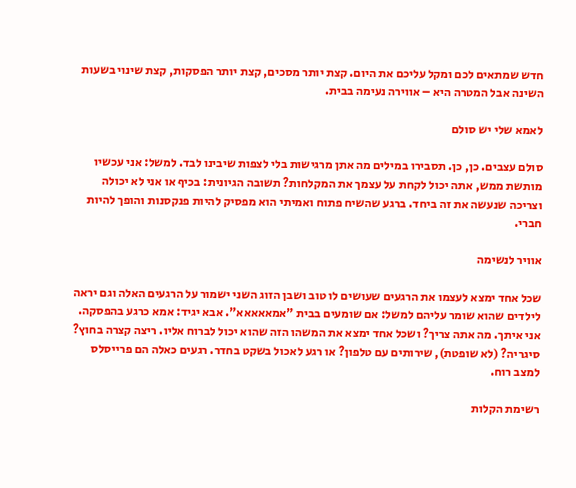חדש שמתאים לכם ומקל עליכם את היום. קצת יותר מסכים, קצת יותר הפסקות, קצת שינוי בשעות השינה אבל המטרה היא – אווירה נעימה בבית.

לאמא שלי יש סולם

סולם עצבים. כן, כן. תסבירו במילים מה אתן מרגישות בלי לצפות שיבינו לבד. למשל: אני עכשיו מותשת ממש, אתה יכול לקחת על עצמך את המקלחות? תשובה הגיונית: בכיף או אני לא יכולה וצריכה שנעשה את זה ביחד. ברגע שהשיח פתוח ואמיתי הוא מפסיק להיות פנקסנות והופך להיות חברי.

אוויר לנשימה

שכל אחד ימצא לעצמו את הרגעים שעושים לו טוב ושבן הזוג השני ישמור על הרגעים האלה וגם יראה לילדים שהוא שומר עליהם למשל: אם שומעים בבית "אמאאאאא". אבא יגיד: אמא כרגע בהפסקה. אני איתך. מה אתה צריך? ושכל אחד ימצא את המשהו הזה שהוא יכול לברוח אליו. ריצה קצרה בחוץ? סיגריה? (לא שופטת), שירותים עם טלפון? או רגע לאכול בשקט בחדר. רגעים כאלה הם פרייסלס למצב רוח.

רשימת הקלות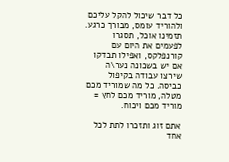כל דבר שיכול להקל עליכם ולהוריד עומס, מבורך כרגע. תזמינו אוכל, תסגרו לפעמים את היום עם קורנפלקס, ואפילו תבדקו אם יש בשכונה נער\ה שירצו עבודה בקיפול כביסה. כל מה שמוריד מכם מטלה, מוריד מכם לחץ = מוריד מכם ויכוח.

אתם זוג ותזכרו לתת לכל אחד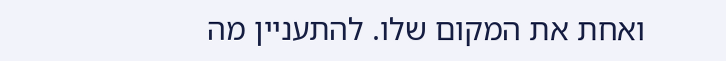ואחת את המקום שלו. להתעניין מה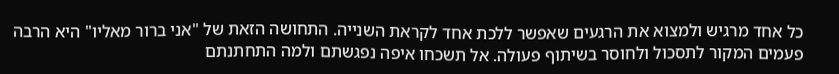כל אחד מרגיש ולמצוא את הרגעים שאפשר ללכת אחד לקראת השנייה. התחושה הזאת של "אני ברור מאליו" היא הרבה פעמים המקור לתסכול ולחוסר בשיתוף פעולה. אל תשכחו איפה נפגשתם ולמה התחתנתם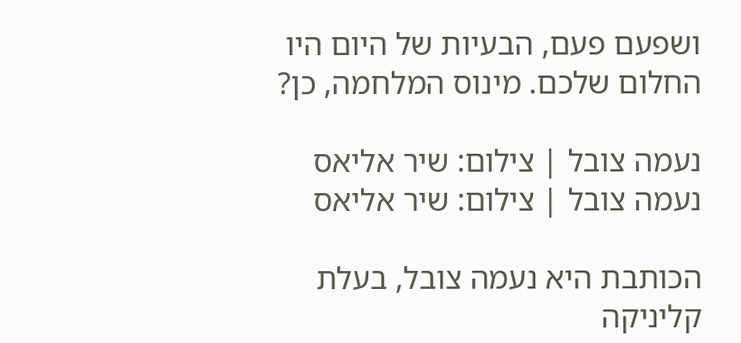ושפעם פעם, הבעיות של היום היו החלום שלכם. מינוס המלחמה, כן?

נעמה צובל | צילום: שיר אליאס
נעמה צובל | צילום: שיר אליאס

הכותבת היא נעמה צובל, בעלת קליניקה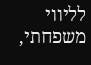לליווי משפחתי,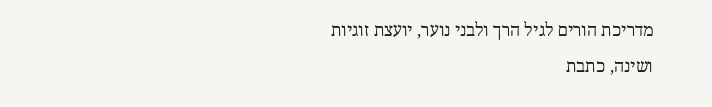מדריכת הורים לגיל הרך ולבני נוער, יועצת זוגיות ושינה, כתבת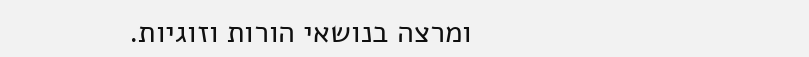ומרצה בנושאי הורות וזוגיות.